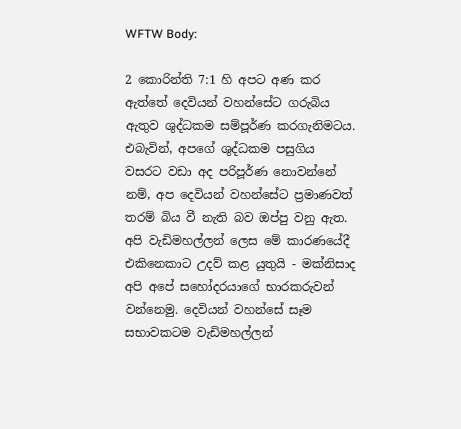WFTW Body:

2 කොරින්ති 7:1 හි අපට අණ කර ඇත්තේ දෙවියන් වහන්සේට ගරුබිය ඇතුව ශුද්ධකම සම්පූර්ණ කරගැනිමටය. එබැවින්, අපගේ ශුද්ධකම පසුගිය වසරට වඩා අද පරිපූර්ණ නොවන්නේ නම්, අප දෙවියන් වහන්සේට ප්‍රමාණවත් තරම් බිය වී නැති බව ඔප්පු වනු ඇත. අපි වැඩිමහල්ලන් ලෙස මේ කාරණයේදී එකිනෙකාට උදව් කළ යුතුයි - මක්නිසාද අපි අපේ සහෝදරයාගේ භාරකරුවන් වන්නෙමු. දෙවියන් වහන්සේ සෑම සභාවකටම වැඩිමහල්ලන්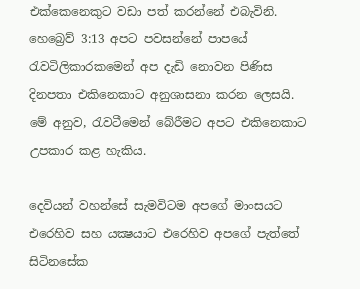එක්කෙනෙකුට වඩා පත් කරන්නේ එබැවිනි. හෙබ්‍රෙව් 3:13 අපට පවසන්නේ පාපයේ රැවටිලිකාරකමෙන් අප දැඩි නොවන පිණිස දිනපතා එකිනෙකාට අනුශාසනා කරන ලෙසයි. මේ අනුව, රැවටීමෙන් බේරීමට අපට එකිනෙකාට උපකාර කළ හැකිය.

දෙවියන් වහන්සේ සැමවිටම අපගේ මාංසයට එරෙහිව සහ යක්‍ෂයාට එරෙහිව අපගේ පැත්තේ සිටිනසේක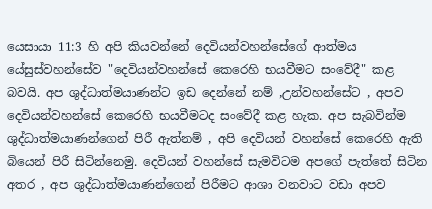යෙසායා 11:3 හි අපි කියවන්නේ දෙවියන්වහන්සේගේ ආත්මය යේසුස්වහන්සේව "දෙවියන්වහන්සේ කෙරෙහි භයවීමට සංවේදී" කළ බවයි. අප ශුද්ධාත්මයාණන්ට ඉඩ දෙන්නේ නම් ,උන්වහන්සේට , අපව දෙවියන්වහන්සේ කෙරෙහි භයවීමටද සංවේදී කළ හැක. අප සැබවින්ම ශුද්ධාත්මයාණන්ගෙන් පිරී ඇත්නම් , අපි දෙවියන් වහන්සේ කෙරෙහි ඇති බියෙන් පිරී සිටින්නෙමු. දෙවියන් වහන්සේ සැමවිටම අපගේ පැත්තේ සිටින අතර , අප ශුද්ධාත්මයාණන්ගෙන් පිරීමට ආශා වනවාට වඩා අපව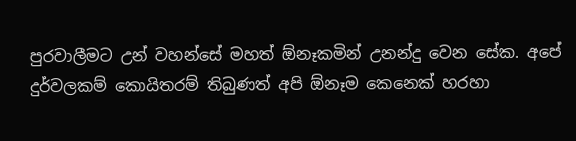පුරවාලීමට උන් වහන්සේ මහත් ඕනෑකමින් උනන්දු වෙන සේක. අපේ දුර්වලකම් කොයිතරම් තිබුණත් අපි ඕනෑම කෙනෙක් හරහා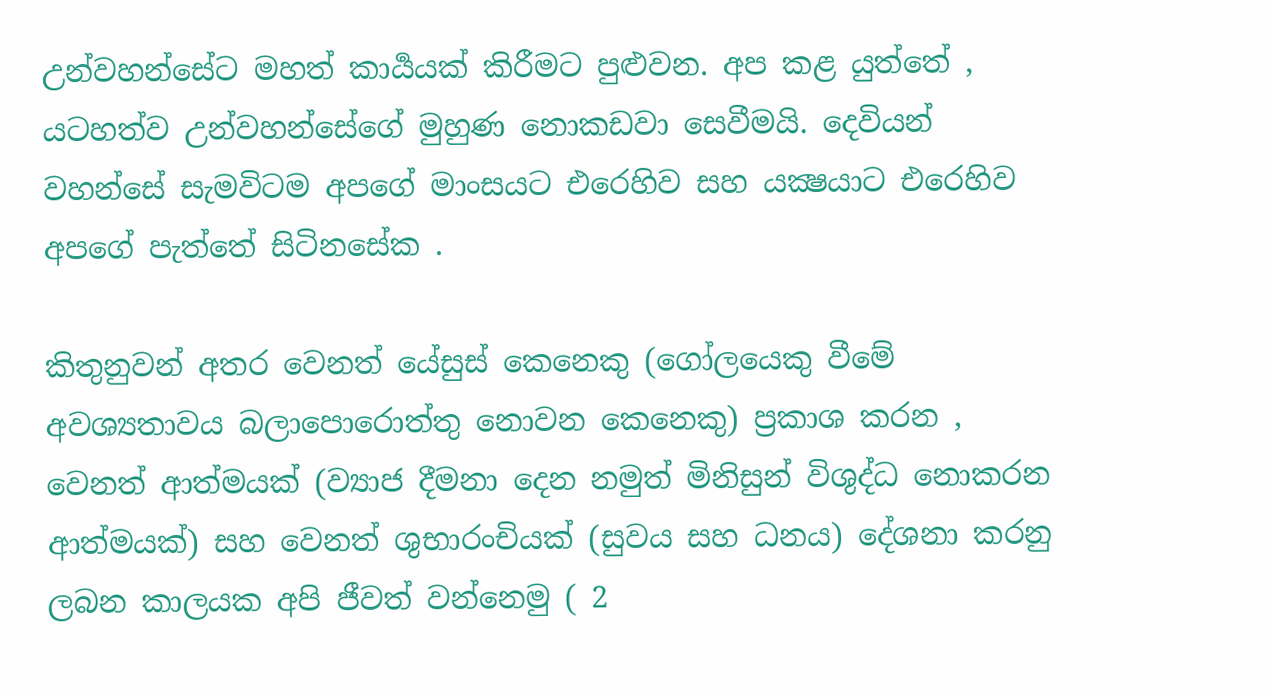උන්වහන්සේට මහත් කාර්‍යයක් කිරීමට පුළුවන. අප කළ යුත්තේ , යටහත්ව උන්වහන්සේගේ මුහුණ නොකඩවා සෙවීමයි. දෙවියන් වහන්සේ සැමවිටම අපගේ මාංසයට එරෙහිව සහ යක්‍ෂයාට එරෙහිව අපගේ පැත්තේ සිටිනසේක .

කිතුනුවන් අතර වෙනත් යේසුස් කෙනෙකු (ගෝලයෙකු වීමේ අවශ්‍යතාවය බලාපොරොත්තු නොවන කෙනෙකු) ප්‍රකාශ කරන , වෙනත් ආත්මයක් (ව්‍යාජ දීමනා දෙන නමුත් මිනිසුන් විශුද්ධ නොකරන ආත්මයක්) සහ වෙනත් ශුභාරංචියක් (සුවය සහ ධනය) දේශනා කරනු ලබන කාලයක අපි ජීවත් වන්නෙමු ( 2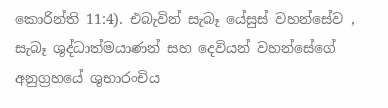කොරින්ති 11:4). එබැවින් සැබෑ යේසුස් වහන්සේව , සැබෑ ශුද්ධාත්මයාණන් සහ දෙවියන් වහන්සේගේ අනුග්‍රහයේ ශුභාරංචිය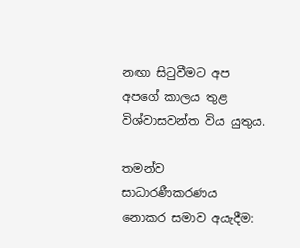නඟා සිටුවීමට අප අපගේ කාලය තුළ විශ්වාසවන්ත විය යුතුය.

තමන්ව සාධාරණීකරණය නොකර සමාව අයැදීම: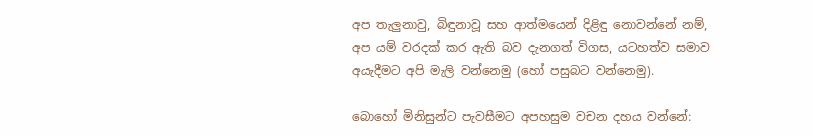අප තැලුනාවු, බිඳුනාවූ සහ ආත්මයෙන් දිළිඳු නොවන්නේ නම්, අප යම් වරදක් කර ඇති බව දැනගත් විගස, යටහත්ව සමාව අයැදීමට අපි මැලි වන්නෙමු (හෝ පසුබට වන්නෙමු).

බොහෝ මිනිසුන්ට පැවසීමට අපහසුම වචන දහය වන්නේ: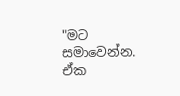"මට සමාවෙන්න. ඒක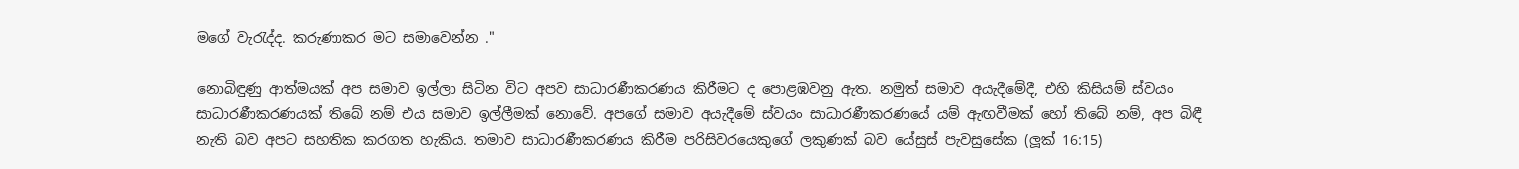මගේ වැරැද්ද. කරුණාකර මට සමාවෙන්න ."

නොබිඳුණු ආත්මයක් අප සමාව ඉල්ලා සිටින විට අපව සාධාරණීකරණය කිරීමට ද පොළඹවනු ඇත. නමුත් සමාව අයැදීමේදී, එහි කිසියම් ස්වයං සාධාරණීකරණයක් තිබේ නම් එය සමාව ඉල්ලීමක් නොවේ. අපගේ සමාව අයැදීමේ ස්වයං සාධාරණීකරණයේ යම් ඇඟවීමක් හෝ තිබේ නම්, අප බිඳී නැති බව අපට සහතික කරගත හැකිය. තමාව සාධාරණීකරණය කිරීම පරිසිවරයෙකුගේ ලකුණක් බව යේසුස් පැවසුසේක (ලූක් 16:15)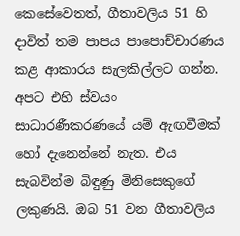කෙසේවෙතත්, ගීතාවලිය 51 හි දාවිත් තම පාපය පාපොච්චාරණය කළ ආකාරය සැලකිල්ලට ගන්න. අපට එහි ස්වයං සාධාරණීකරණයේ යම් ඇඟවීමක් හෝ දැනෙන්නේ නැත. එය සැබවින්ම බිඳුණු මිනිසෙකුගේ ලකුණයි. ඔබ 51 වන ගීතාවලිය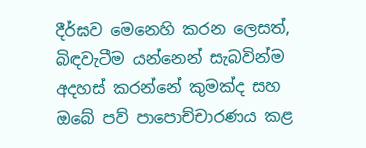දීර්ඝව මෙනෙහි කරන ලෙසත්, බිඳවැටීම යන්නෙන් සැබවින්ම අදහස් කරන්නේ කුමක්ද සහ ඔබේ පව් පාපොච්චාරණය කළ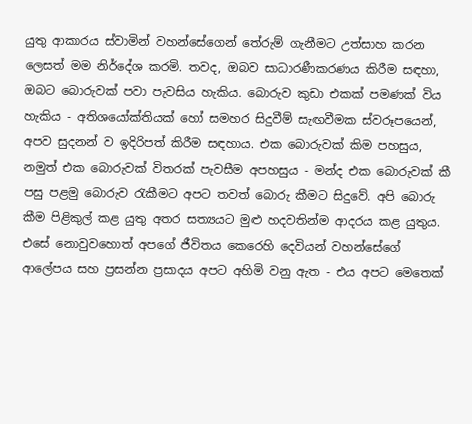යුතු ආකාරය ස්වාමින් වහන්සේගෙන් තේරුම් ගැනීමට උත්සාහ කරන ලෙසත් මම නිර්දේශ කරමි. තවද, ඔබව සාධාරණීකරණය කිරීම සඳහා, ඔබට බොරුවක් පවා පැවසිය හැකිය. බොරුව කුඩා එකක් පමණක් විය හැකිය - අතිශයෝක්තියක් හෝ සමහර සිදුවීම් සැඟවීමක ස්වරූපයෙන්, අපව සුදනන් ව ඉදිරිපත් කිරීම සඳහාය. එක බොරුවක් කිම පහසුය, නමුත් එක බොරුවක් විතරක් පැවසීම අපහසුය - මන්ද එක බොරුවක් කී පසු පළමු බොරුව රැකීමට අපට තවත් බොරු කීමට සිදුවේ. අපි බොරු කීම පිළිකුල් කළ යුතු අතර සත්‍යයට මුළු හදවතින්ම ආදරය කළ යුතුය. එසේ නොවුවහොත් අපගේ ජීවිතය කෙරෙහි දෙවියන් වහන්සේගේ ආලේපය සහ ප්‍රසන්න ප්‍රසාදය අපට අහිමි වනු ඇත - එය අපට මෙතෙක්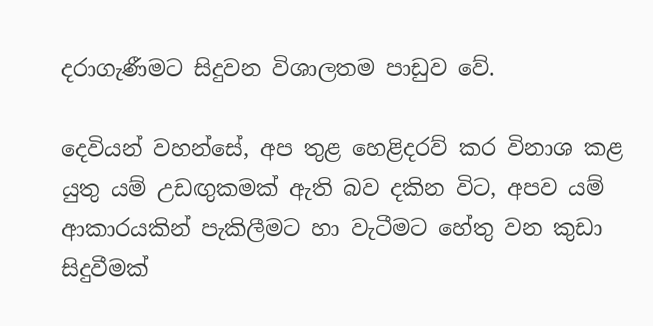දරාගැණීමට සිදුවන විශාලතම පාඩුව වේ.

දෙවියන් වහන්සේ, අප තුළ හෙළිදරව් කර විනාශ කළ යුතු යම් උඩඟුකමක් ඇති බව දකින විට, අපව යම් ආකාරයකින් පැකිලීමට හා වැටීමට හේතු වන කුඩා සිදුවීමක්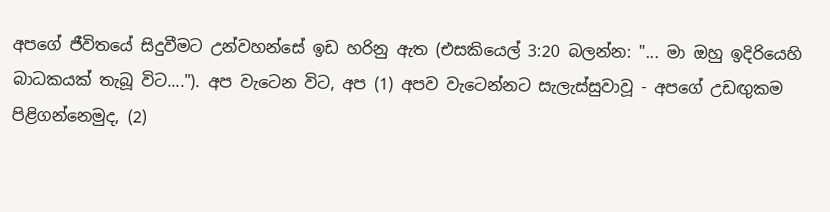අපගේ ජීවිතයේ සිදුවීමට උන්වහන්සේ ඉඩ හරිනු ඇත (එසකියෙල් 3:20 බලන්න: "... මා ඔහු ඉදිරියෙහි බාධකයක් තැබූ විට...."). අප වැටෙන විට, අප (1) අපව වැටෙන්නට සැලැස්සුවාවූ - අපගේ උඩඟුකම පිළිගන්නෙමුද, (2)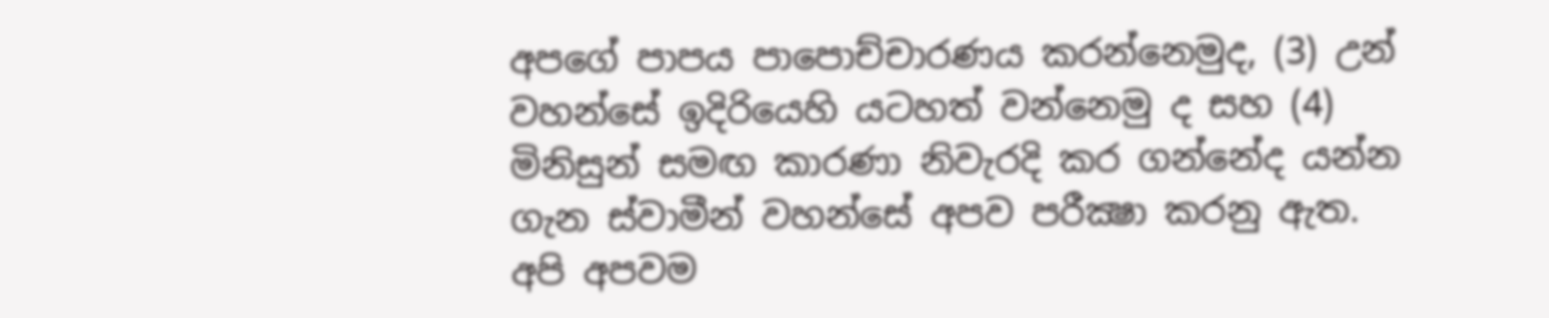අපගේ පාපය පාපොච්චාරණය කරන්නෙමුද, (3) උන් වහන්සේ ඉදිරියෙහි යටහත් වන්නෙමු ද සහ (4) මිනිසුන් සමඟ කාරණා නිවැරදි කර ගන්නේද යන්න ගැන ස්වාමීන් වහන්සේ අපව පරීක්‍ෂා කරනු ඇත. අපි අපවම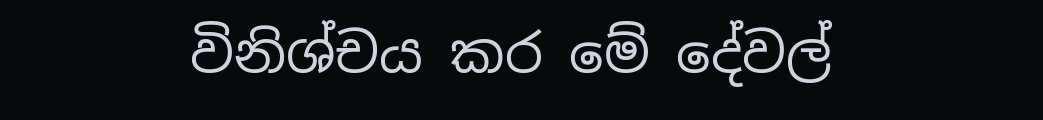විනිශ්චය කර මේ දේවල්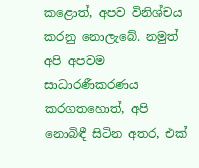කළොත්, අපව විනිශ්චය කරනු නොලැබේ. නමුත් අපි අපවම සාධාරණීකරණය කරගතහොත්, අපි නොබිඳී සිටින අතර, එක්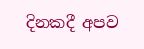දිනකදී අපව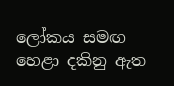ලෝකය සමඟ හෙළා දකිනු ඇත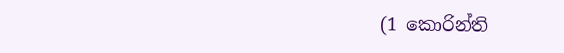(1 කොරින්ති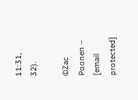11:31, 32).

©Zac Poonen – [email protected]